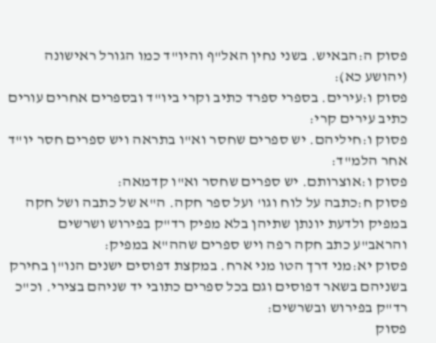פסוק ה:הבאיש. בשני נחין האל"ף והיו"ד כמו הגורל ראישונה (יהושע כא):
פסוק ו:עירים. בספרי ספרד כתיב וקרי ביו"ד ובספרים אחרים עורים כתיב עירים קרי:
פסוק ו:חיליהם. יש ספרים שחסר וא"ו בתראה ויש ספרים חסר יו"ד אחר הלמ"ד:
פסוק ו:אוצרותם. יש ספרים שחסר וא"ו קדמאה:
פסוק ח:כתבה על לוח וגו' ועל ספר חקה. ה"א של כתבה ושל חקה במפיק ולדעת יונתן שתיהן בלא מפיק רד"ק בפירוש ושרשים והראב"ע כתב חקה רפה ויש ספרים שהה"א במפיק:
פסוק יא:מני דרך הטו מני ארח. במקצת דפוסים ישנים הנו"ן בחירק בשניהם בשאר דפוסים וגם בכל ספרים כתובי יד שניהם בצירי. וכ"כ רד"ק בפירוש ובשרשים:
פסוק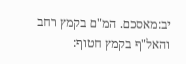יב:מאסכם. המ"ם בקמץ רחב והאל"ף בקמץ חטוף: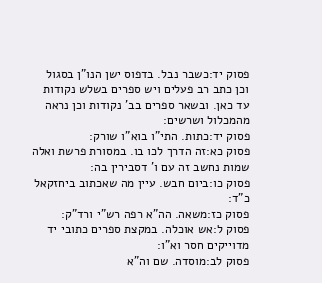פסוק יד:כשבר נבל. בדפוס ישן הנו"ן בסגול וכן כתב רב פעלים ויש ספרים בשלש נקודות עד כאן. ובשאר ספרים בב' נקודות וכן נראה מהמכלול ושרשים:
פסוק יד:כתות. התי"ו בוא"ו שורק:
פסוק כא:זה הדרך לכו בו. במסורת פרשת ואלה שמות נחשב זה עם ו' דסבירין בה:
פסוק כו:ביום חבש. עיין מה שאכתוב ביחזקאל כ"ד:
פסוק כז:משאה. הה"א רפה רש"י ורד"ק:
פסוק ל:אש אוכלה. במקצת ספרים כתובי יד מדוייקים חסר וא"ו:
פסוק לב:מוסדה. שם וה"א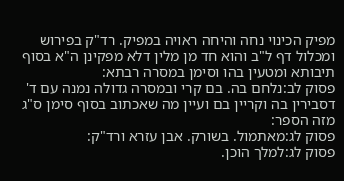מפיק הכינוי נחה והיחה ראויה במפיק. רד"ק בפירוש ומכלול דף ל"ב והוא חד מן מלין דלא מפקינן ה"א בסוף תיבותא ומטעין בהו וסימן במסרה רבתא:
פסוק לב:נלחם בה. בם קרי ובמסרה גדולה נמנה עם ד' דסבירין בה וקריין בם ועיין מה שאכתוב בסוף סימן ס"ג מזה הספר:
פסוק לג:מאתמול. בשורק. אבן עזרא ורד"ק:
פסוק לג:למלך הוכן.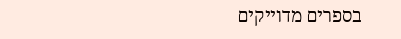בספרים מדוייקים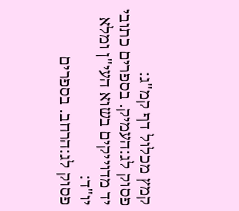קמץ מכלול דף קמ"ג:
פסוק לג:העמיק. בספרים כתובי יד מדוייקים בשוא העי"ן ומלא יו"ד:
פסוק לג:הרחב. בספרים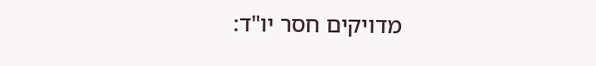מדויקים חסר יו"ד: